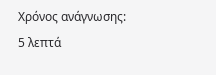Χρόνος ανάγνωσης: 5 λεπτά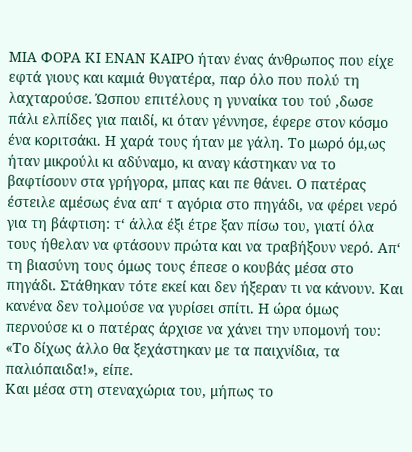ΜΙΑ ΦΟΡΑ ΚΙ ΕΝΑΝ ΚΑΙΡΟ ήταν ένας άνθρωπος που είχε εφτά γιους και καμιά θυγατέρα, παρ όλο που πολύ τη λαχταρούσε. Ώσπου επιτέλους η γυναίκα του τού ‚δωσε πάλι ελπίδες για παιδί, κι όταν γέννησε, έφερε στον κόσμο ένα κοριτσάκι. Η χαρά τους ήταν με γάλη. Το μωρό όμ,ως ήταν μικρούλι κι αδύναμο, κι αναγ κάστηκαν να το βαφτίσουν στα γρήγορα, μπας και πε θάνει. Ο πατέρας έστειλε αμέσως ένα απ‘ τ αγόρια στο πηγάδι, να φέρει νερό για τη βάφτιση: τ‘ άλλα έξι έτρε ξαν πίσω του, γιατί όλα τους ήθελαν να φτάσουν πρώτα και να τραβήξουν νερό. Απ‘ τη βιασύνη τους όμως τους έπεσε ο κουβάς μέσα στο πηγάδι. Στάθηκαν τότε εκεί και δεν ήξεραν τι να κάνουν. Και κανένα δεν τολμούσε να γυρίσει σπίτι. Η ώρα όμως περνούσε κι ο πατέρας άρχισε να χάνει την υπομονή του: «Το δίχως άλλο θα ξεχάστηκαν με τα παιχνίδια, τα παλιόπαιδα!», είπε.
Και μέσα στη στεναχώρια του, μήπως το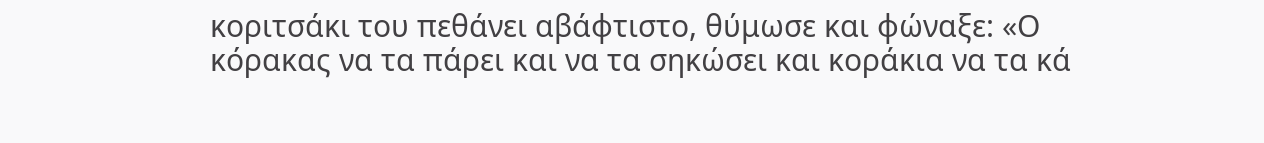κοριτσάκι του πεθάνει αβάφτιστο, θύμωσε και φώναξε: «Ο κόρακας να τα πάρει και να τα σηκώσει και κοράκια να τα κά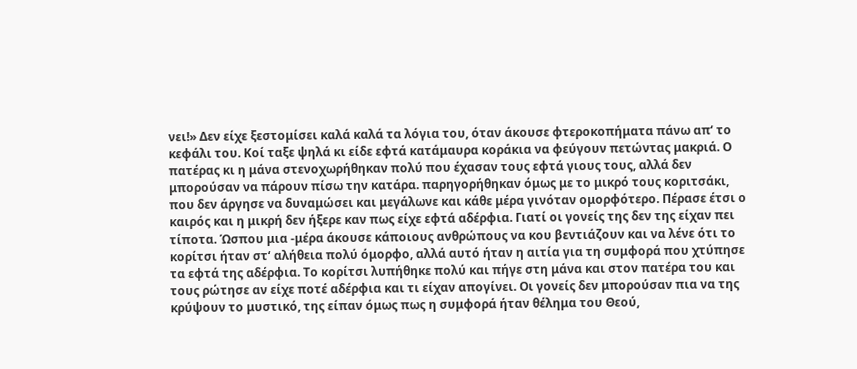νει!» Δεν είχε ξεστομίσει καλά καλά τα λόγια του, όταν άκουσε φτεροκοπήματα πάνω απ‘ το κεφάλι του. Κοί ταξε ψηλά κι είδε εφτά κατάμαυρα κοράκια να φεύγουν πετώντας μακριά. Ο πατέρας κι η μάνα στενοχωρήθηκαν πολύ που έχασαν τους εφτά γιους τους, αλλά δεν μπορούσαν να πάρουν πίσω την κατάρα. παρηγορήθηκαν όμως με το μικρό τους κοριτσάκι, που δεν άργησε να δυναμώσει και μεγάλωνε και κάθε μέρα γινόταν ομορφότερο. Πέρασε έτσι ο καιρός και η μικρή δεν ήξερε καν πως είχε εφτά αδέρφια. Γιατί οι γονείς της δεν της είχαν πει τίποτα. Ώσπου μια -μέρα άκουσε κάποιους ανθρώπους να κου βεντιάζουν και να λένε ότι το κορίτσι ήταν στ‘ αλήθεια πολύ όμορφο, αλλά αυτό ήταν η αιτία για τη συμφορά που χτύπησε τα εφτά της αδέρφια. Το κορίτσι λυπήθηκε πολύ και πήγε στη μάνα και στον πατέρα του και τους ρώτησε αν είχε ποτέ αδέρφια και τι είχαν απογίνει. Οι γονείς δεν μπορούσαν πια να της κρύψουν το μυστικό, της είπαν όμως πως η συμφορά ήταν θέλημα του Θεού,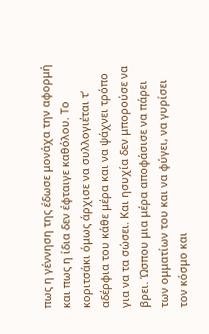πως η γέννηση της έδωσε μονάχα την αφορμή και πως η ίδια δεν έφταιγε καθόλου. Το κοριτσάκι όμως άρχισε να συλλογιέται τ‘ αδέρφια του κάθε μέρα και να ψάχνει τρόπο για να τα σώσει. Και ησυχία δεν μπορούσε να βρει. Ώσπου μια μέρα αποφάσισε να πάρει των ομματίων του και να φύγει, να γυρίσει τον κόσμο και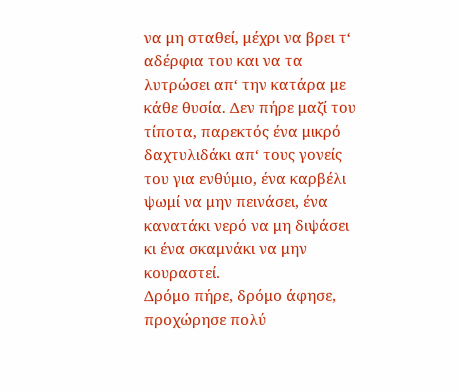να μη σταθεί, μέχρι να βρει τ‘ αδέρφια του και να τα λυτρώσει απ‘ την κατάρα με κάθε θυσία. Δεν πήρε μαζί του τίποτα, παρεκτός ένα μικρό δαχτυλιδάκι απ‘ τους γονείς του για ενθύμιο, ένα καρβέλι ψωμί να μην πεινάσει, ένα κανατάκι νερό να μη διψάσει κι ένα σκαμνάκι να μην κουραστεί.
Δρόμο πήρε, δρόμο άφησε, προχώρησε πολύ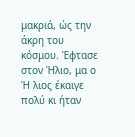μακριά, ώς την άκρη του κόσμου. Έφτασε στον Ήλιο, μα ο Ή λιος έκαιγε πολύ κι ήταν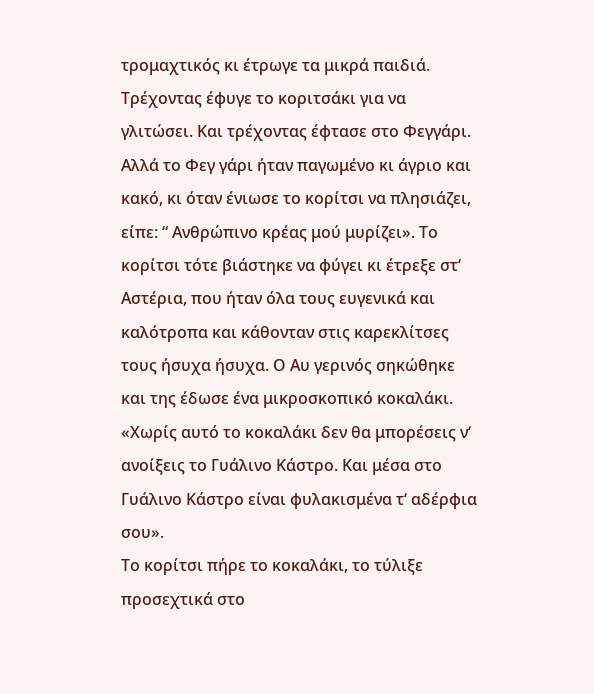τρομαχτικός κι έτρωγε τα μικρά παιδιά. Τρέχοντας έφυγε το κοριτσάκι για να γλιτώσει. Και τρέχοντας έφτασε στο Φεγγάρι. Αλλά το Φεγ γάρι ήταν παγωμένο κι άγριο και κακό, κι όταν ένιωσε το κορίτσι να πλησιάζει, είπε: “ Ανθρώπινο κρέας μού μυρίζει». Το κορίτσι τότε βιάστηκε να φύγει κι έτρεξε στ‘ Αστέρια, που ήταν όλα τους ευγενικά και καλότροπα και κάθονταν στις καρεκλίτσες τους ήσυχα ήσυχα. Ο Αυ γερινός σηκώθηκε και της έδωσε ένα μικροσκοπικό κοκαλάκι. «Χωρίς αυτό το κοκαλάκι δεν θα μπορέσεις ν‘ ανοίξεις το Γυάλινο Κάστρο. Και μέσα στο Γυάλινο Κάστρο είναι φυλακισμένα τ‘ αδέρφια σου».
Το κορίτσι πήρε το κοκαλάκι, το τύλιξε προσεχτικά στο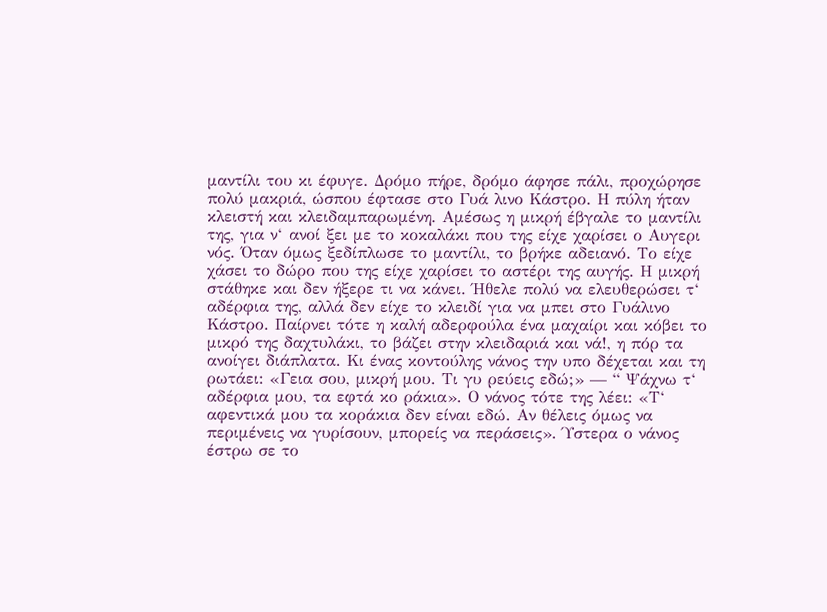μαντίλι του κι έφυγε. Δρόμο πήρε, δρόμο άφησε πάλι, προχώρησε πολύ μακριά, ώσπου έφτασε στο Γυά λινο Κάστρο. Η πύλη ήταν κλειστή και κλειδαμπαρωμένη. Αμέσως η μικρή έβγαλε το μαντίλι της, για ν‘ ανοί ξει με το κοκαλάκι που της είχε χαρίσει ο Αυγερι νός. Όταν όμως ξεδίπλωσε το μαντίλι, το βρήκε αδειανό. Το είχε χάσει το δώρο που της είχε χαρίσει το αστέρι της αυγής. Η μικρή στάθηκε και δεν ήξερε τι να κάνει. Ήθελε πολύ να ελευθερώσει τ‘ αδέρφια της, αλλά δεν είχε το κλειδί για να μπει στο Γυάλινο Κάστρο. Παίρνει τότε η καλή αδερφούλα ένα μαχαίρι και κόβει το μικρό της δαχτυλάκι, το βάζει στην κλειδαριά και νά!, η πόρ τα ανοίγει διάπλατα. Κι ένας κοντούλης νάνος την υπο δέχεται και τη ρωτάει: «Γεια σου, μικρή μου. Τι γυ ρεύεις εδώ;» — “ Ψάχνω τ‘ αδέρφια μου, τα εφτά κο ράκια». Ο νάνος τότε της λέει: «Τ‘ αφεντικά μου τα κοράκια δεν είναι εδώ. Αν θέλεις όμως να περιμένεις να γυρίσουν, μπορείς να περάσεις». Ύστερα ο νάνος έστρω σε το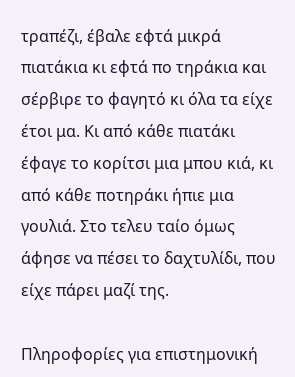τραπέζι, έβαλε εφτά μικρά πιατάκια κι εφτά πο τηράκια και σέρβιρε το φαγητό κι όλα τα είχε έτοι μα. Κι από κάθε πιατάκι έφαγε το κορίτσι μια μπου κιά, κι από κάθε ποτηράκι ήπιε μια γουλιά. Στο τελευ ταίο όμως άφησε να πέσει το δαχτυλίδι, που είχε πάρει μαζί της.

Πληροφορίες για επιστημονική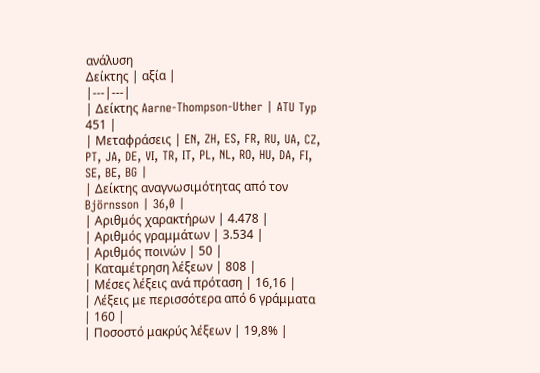ανάλυση
Δείκτης | αξία |
|---|---|
| Δείκτης Aarne-Thompson-Uther | ATU Typ 451 |
| Μεταφράσεις | EN, ZH, ES, FR, RU, UA, CZ, PT, JA, DE, VI, TR, IT, PL, NL, RO, HU, DA, FI, SE, BE, BG |
| Δείκτης αναγνωσιμότητας από τον Björnsson | 36,0 |
| Αριθμός χαρακτήρων | 4.478 |
| Αριθμός γραμμάτων | 3.534 |
| Αριθμός ποινών | 50 |
| Καταμέτρηση λέξεων | 808 |
| Μέσες λέξεις ανά πρόταση | 16,16 |
| Λέξεις με περισσότερα από 6 γράμματα | 160 |
| Ποσοστό μακρύς λέξεων | 19,8% |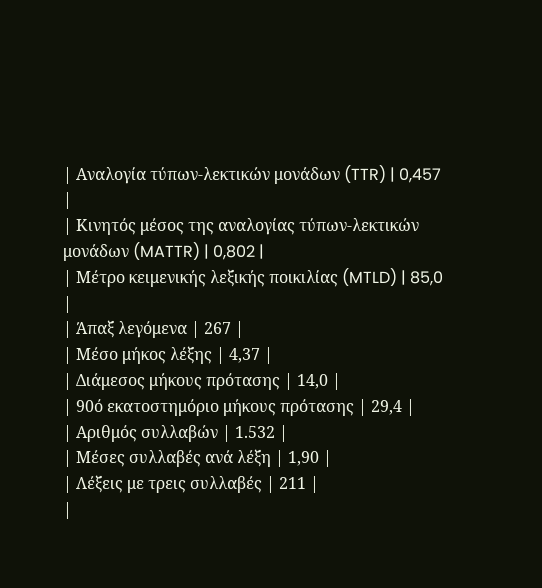| Αναλογία τύπων-λεκτικών μονάδων (TTR) | 0,457 |
| Κινητός μέσος της αναλογίας τύπων-λεκτικών μονάδων (MATTR) | 0,802 |
| Μέτρο κειμενικής λεξικής ποικιλίας (MTLD) | 85,0 |
| Άπαξ λεγόμενα | 267 |
| Μέσο μήκος λέξης | 4,37 |
| Διάμεσος μήκους πρότασης | 14,0 |
| 90ό εκατοστημόριο μήκους πρότασης | 29,4 |
| Αριθμός συλλαβών | 1.532 |
| Μέσες συλλαβές ανά λέξη | 1,90 |
| Λέξεις με τρεις συλλαβές | 211 |
|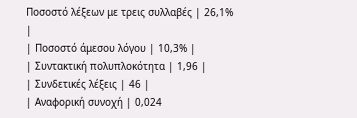Ποσοστό λέξεων με τρεις συλλαβές | 26,1% |
| Ποσοστό άμεσου λόγου | 10,3% |
| Συντακτική πολυπλοκότητα | 1,96 |
| Συνδετικές λέξεις | 46 |
| Αναφορική συνοχή | 0,024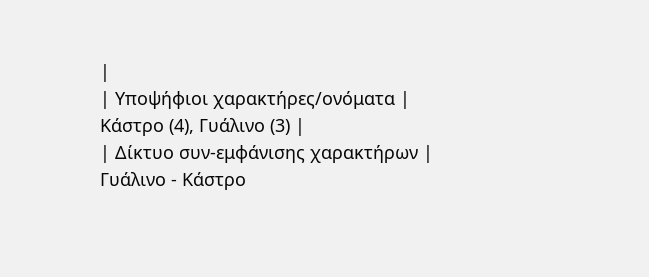|
| Υποψήφιοι χαρακτήρες/ονόματα | Κάστρο (4), Γυάλινο (3) |
| Δίκτυο συν-εμφάνισης χαρακτήρων | Γυάλινο - Κάστρο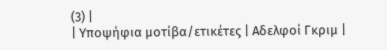(3) |
| Υποψήφια μοτίβα/ετικέτες | Αδελφοί Γκριμ |